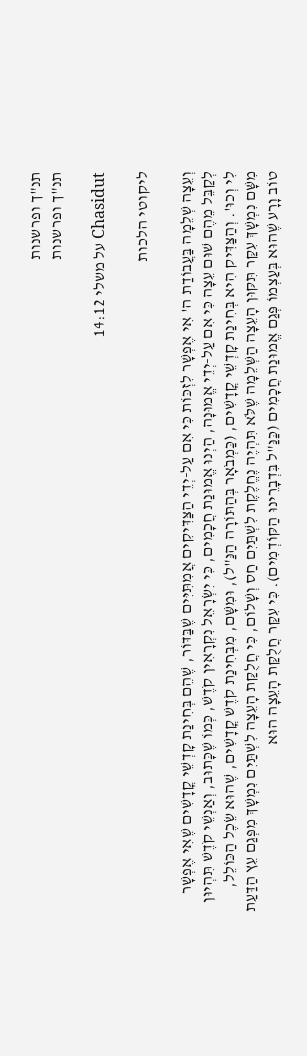תנ"ך ופרשנות
תנ"ך ופרשנות

Chasidut על משלי 14:12

ליקוטי הלכות

וְעֵצָה שְׁלֵמָה בַּעֲבוֹדַת ה' אִי אֶפְשָׁר לִזְכּוֹת כִּי אִם עַל-יְדֵי הַצַּדִּיקִים אֲמִתִּיִּים שֶׁבַּדּוֹר, שֶׁהֵם בְּחִינַת קָדְשֵׁי קֳדָשִׁים שֶׁאִי אֶפְשָׁר לְקַבֵּל מֵהֶם שׁוּם עֵצָה כִּי אִם עַל-יְדֵי אֱמוּנָה, הַיְנוּ אֱמוּנַת חֲכָמִים, כִּי יִשְׂרָאֵל נִקְרָאִין קֹדֶשׁ, כְּמוֹ שֶׁכָּתוּב, וְאַנְשֵׁי קֹדֶשׁ תִּהְיוּן לִי וְכוּ'. וְהַצַּדִּיק הִיא בְּחִינַת קָדְשֵׁי קֳדָשִׁים, (כַּמְבֹאָר בְּהַתּוֹרָה הַנַּ"ל), וּמִשָּׁם, מִבְּחִינַת קֹדֶשׁ קֳדָשִׁים, שֶׁהוּא שֵׂכֶל הַכּוֹלֵל, מִשָּׁם נִמְשָׁךְ עִקַּר תִּקּוּן הָעֵצָה הַשְּׁלֵמָה שֶׁלֹּא תִּהְיֶה נֶחֱלֶקֶת לִשְׁתַּיִם חַס וְשָׁלוֹם, כִּי חֲלֻקַּת הָעֵצָה לִשְׁתַּיִם נִמְשָׁךְ מִפְּגַם עֵץ הַדַּעַת טוֹב וָרָע שֶׁהוּא בְּעַצְמוֹ פְּגַם אֱמוּנַת חֲכָמִים (כַּנַּ"ל בִּדְבָרֵינוּ הַקּוֹדְמִים). כִּי עִקַּר חֲלֻקַּת הָעֵצָה הוּא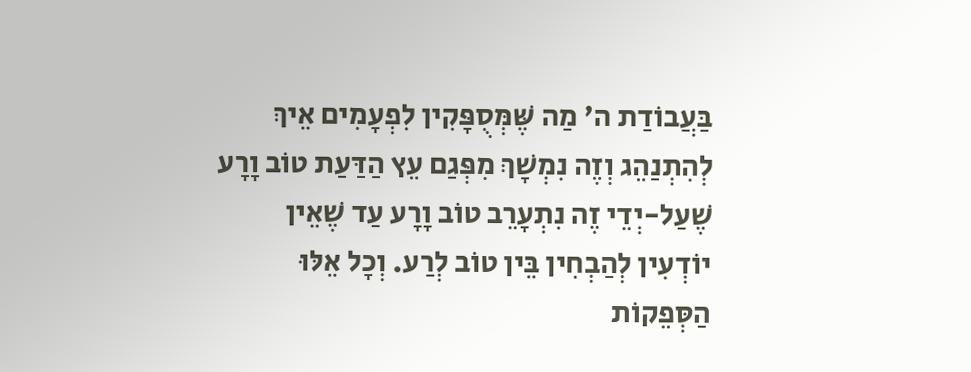בַּעֲבוֹדַת ה' מַה שֶּׁמְּסֻפָּקִין לִפְעָמִים אֵיךְ לְהִתְנַהֵג וְזֶה נִמְשָׁךְ מִפְּגַם עֵץ הַדַּעַת טוֹב וָרָע שֶׁעַל-יְדֵי זֶה נִתְעָרֵב טוֹב וָרָע עַד שֶׁאֵין יוֹדְעִין לְהַבְחִין בֵּין טוֹב לְרַע. וְכָל אֵלּוּ הַסְּפֵקוֹת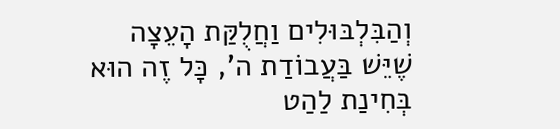וְהַבִּלְבּוּלִים וַחֲלֻקַּת הָעֵצָה שֶׁיֵּשׁ בַּעֲבוֹדַת ה', כָּל זֶה הוּא בְּחִינַת לַהַט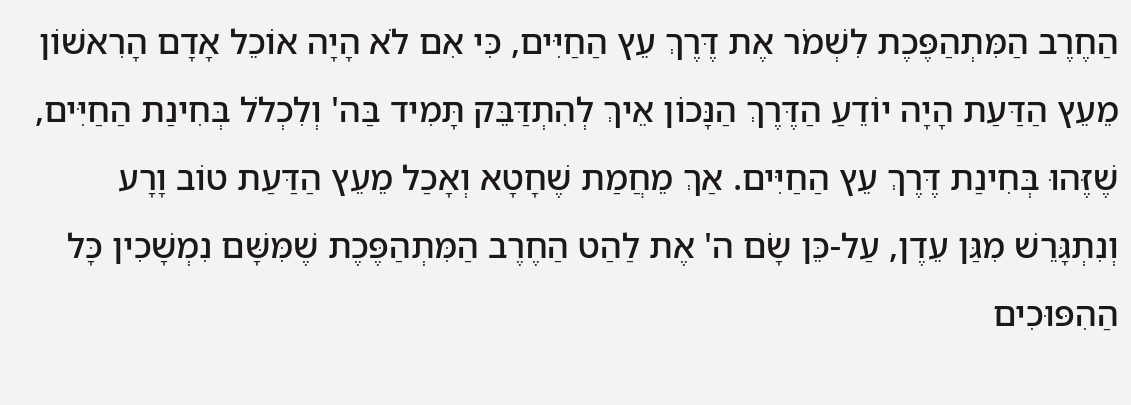הַחֶרֶב הַמִּתְהַפֶּכֶת לִשְׁמֹר אֶת דֶּרֶךְ עֵץ הַחַיִּים, כִּי אִם לֹא הָיָה אוֹכֵל אָדָם הָרִאשׁוֹן מֵעֵץ הַדַּעַת הָיָה יוֹדֵעַ הַדֶּרֶךְ הַנָּכוֹן אֵיךְ לְהִתְדַּבֵּק תָּמִיד בַּה' וְלִכְלֹל בְּחִינַת הַחַיִּים, שֶׁזֶּהוּ בְּחִינַת דֶּרֶךְ עֵץ הַחַיִּים. אַךְ מֵחֲמַת שֶׁחָטָא וְאָכַל מֵעֵץ הַדַּעַת טוֹב וָרָע וְנִתְגָּרֵשׁ מִגַּן עֵדֶן, עַל-כֵּן שָׂם ה' אֶת לַהַט הַחֶרֶב הַמִּתְהַפֶּכֶת שֶׁמִּשָּׁם נִמְשָׁכִין כָּל הַהִפּוּכִים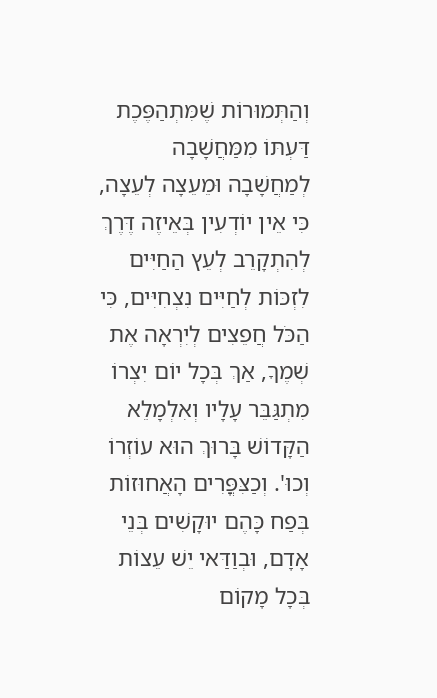וְהַתְּמוּרוֹת שֶׁמִּתְהַפֶּכֶת דַּעְתּוֹ מִמַּחֲשָׁבָה לְמַחֲשָׁבָה וּמֵעֵצָה לְעֵצָה, כִּי אֵין יוֹדְעִין בְּאֵיזֶה דֶּרֶךְ לְהִתְקָרֵב לְעֵץ הַחַיִּים לִזְכּוֹת לְחַיִּים נִצְחִיִּים, כִּי הַכֹּל חֲפֵצִים לְיִרְאָה אֶת שְׁמֶךָ, אַךְ בְּכָל יוֹם יִצְרוֹ מִתְגַּבֵּר עָלָיו וְאִלְמָלֵא הַקָּדוֹשׁ בָּרוּךְ הוּא עוֹזְרוֹ וְכוּ'. וְכַצִּפֳּרִים הָאֲחוּזוֹת בְּפַח כָּהֶם יוּקָשִׁים בְּנֵי אָדָם, וּבְוַדַּאי יֵשׁ עֵצוֹת בְּכָל מָקוֹם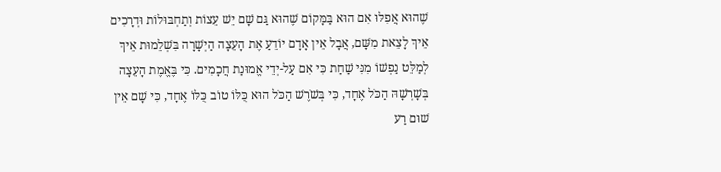שֶׁהוּא אֲפִלּוּ אִם הוּא בַּמָּקוֹם שֶׁהוּא גַּם שָׁם יֵשׁ עֵצוֹת וְתַחְבּוּלוֹת וּדְרָכִים אֵיךְ לָצֵאת מִשָּׁם, אֲבָל אֵין אָדָם יוֹדֵעַ אֶת הָעֵצָה הַיְשָׁרָה בִּשְׁלֵמוּת אֵיךְ לְמַלֵּט נַפְשׁוֹ מִנִּי שַׁחַת כִּי אִם עַל-יְדֵי אֱמוּנַת חֲכָמִים. כִּי בֶּאֱמֶת הָעֵצָה בְּשָׁרְשָׁהּ הַכֹּל אֶחָד, כִּי בְּשֹׁרֶשׁ הַכֹּל הוּא כֻּלּוֹ טוֹב כֻּלּוֹ אֶחָד, כִּי שָׁם אֵין שׁוּם רַע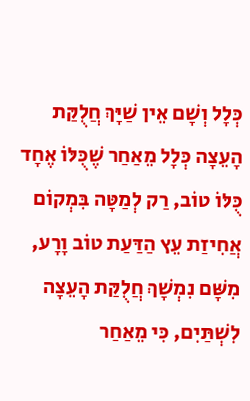כְּלָל וְשָׁם אֵין שַׁיָּךְ חֲלֻקַּת הָעֵצָה כְּלָל מֵאַחַר שֶׁכֻּלּוֹ אֶחָד כֻּלּוֹ טוֹב, רַק לְמַטָּה בִּמְקוֹם אֲחִיזַת עֵץ הַדַּעַת טוֹב וָרָע, מִשָּׁם נִמְשָׁךְ חֲלֻקַּת הָעֵצָה לִשְׁתַּיִם, כִּי מֵאַחַר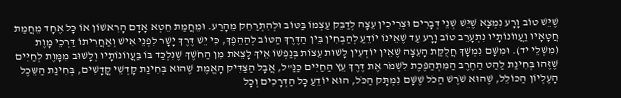שֶׁיֵּשׁ טוֹב וָרָע נִמְצָא שֶׁיֵּשׁ שְׁנֵי דְּבָרִים וּצְרִיכִין עֵצָה לְדַבֵּק עַצְמוֹ בַּטּוֹב וּלְהִתְרַחֵק מֵהָרַע. וּמֵחֲמַת חֵטְא אָדָם הָרִאשׁוֹן אוֹ כָּל אֶחָד מֵחֲמַת חֲטָאָיו וַעֲווֹנוֹתָיו נִתְעָרֵב טוֹב וָרָע עַד שֶׁאֵינוֹ יוֹדֵעַ לְהַבְחִין בֵּין הַדֶּרֶךְ הַטּוֹב לְהַהֵפֶךְ, כִּי יֵשׁ דֶּרֶךְ יָשָׁר לִפְנֵי אִישׁ וְאַחֲרִיתוֹ דַּרְכֵי מָוֶת (מִשְׁלֵי יד). וּמִשָּׁם נִמְשָׁךְ חֲלֻקַּת הָעֵצָה שֶׁאֵין יוֹדְעִין לָשׁוּת עֵצוֹת בְּנַפְשׁוֹ אֵיךְ לָצֵאת מִן הַחֹשֶׁךְ שֶׁנִּלְכַּד בּוֹ בַּעֲווֹנוֹתָיו וְלָשׁוּב מִמָּוֶת לְחַיִּים שֶׁזֶּהוּ בְּחִינַת לַהַט הַחֶרֶב הַמִּתְהַפֶּכֶת לִשְׁמֹר אֶת דֶּרֶךְ עֵץ הַחַיִּים כַּנַּ"ל, אֲבָל הַצַּדִּיק הָאֱמֶת שֶׁהוּא בְּחִינַת קָדְשֵׁי קֳדָשִׁים, בְּחִינַת הַשֵּכֶל הָעֶלְיוֹן הַכּוֹלֵל, שֶׁהוּא שֹׁרֶשׁ הַכֹּל שֶׁשָּׁם נִמְתָּק הַכֹּל, הוּא יוֹדֵעַ כָּל הַדְּרָכִים וְכָל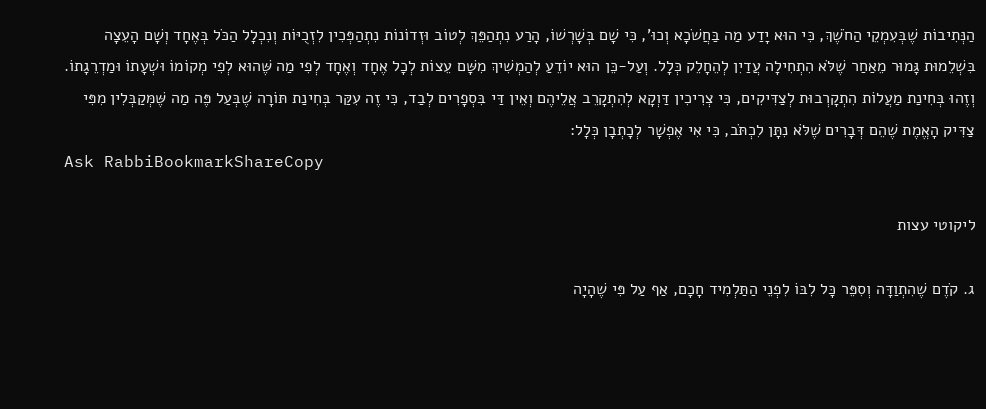הַנְּתִיבוֹת שֶׁבְּעִמְקֵי הַחֹשֶׁךְ, כִּי הוּא יָדַע מַה בַּחֲשֹׁכָא וְכוּ', כִּי שָׁם בְּשָׁרְשׁוֹ, הָרַע נִתְהַפֵּךְ לְטוֹב וּזְדוֹנוֹת נִתְהַפְּכִין לִזְכֻיּוֹת וְנִכְלָל הַכֹּל בְּאֶחָד וְשָׁם הָעֵצָה בִּשְׁלֵמוּת גָּמוּר מֵאַחַר שֶׁלֹּא הִתְחִילָה עֲדַיִן לְהֵחָלֵק כְּלָל. וְעַל-כֵּן הוּא יוֹדֵעַ לְהַמְשִׁיךְ מִשָּׁם עֵצוֹת לְכָל אֶחָד וְאֶחָד לְפִי מַה שֶּׁהוּא לְפִי מְקוֹמוֹ וּשְׁעָתוֹ וּמַדְרֵגָתוֹ. וְזֶהוּ בְּחִינַת מַעֲלוֹת הִתְקָרְבוּת לְצַדִּיקִים, כִּי צְרִיכִין דַּוְקָא לְהִתְקָרֵב אֲלֵיהֶם וְאֵין דַּי בִּסְפָרִים לְבַד, כִּי זֶה עִקַּר בְּחִינַת תּוֹרָה שֶׁבְּעַל פֶּה מַה שֶּׁמְּקַבְּלִין מִפִּי צַדִּיק הָאֱמֶת שֶׁהֵם דְּבָרִים שֶׁלֹּא נִתָּן לִכְתֹּב, כִּי אִי אֶפְשָׁר לְכָתְבָן כְּלָל:
Ask RabbiBookmarkShareCopy

ליקוטי עצות

ג. קֹדֶם שֶׁהִתְוַדָּה וְסִפֵּר כָּל לִבּוֹ לִפְנֵי הַתַּלְמִיד חָכָם, אַף עַל פִּי שֶׁהָיָה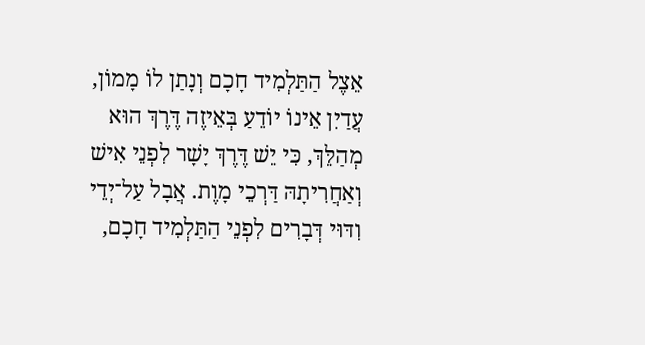אֵצֶל הַתַּלְמִיד חָכָם וְנָתַן לוֹ מָמוֹן, עֲדַיִן אֵינוֹ יוֹדֵעַ בְּאֵיזֶה דֶּרֶךְ הוּא מְהַלֵּךְ, כִּי יֵשׁ דֶּרֶךְ יָשָׁר לִפְנֵי אִישׁ וְאַחֲרִיתָהּ דַּרְכֵי מָוֶת. אֲבָל עַל־יְדֵי וִדּוּי דְּבָרִים לִפְנֵי הַתַּלְמִיד חָכָם,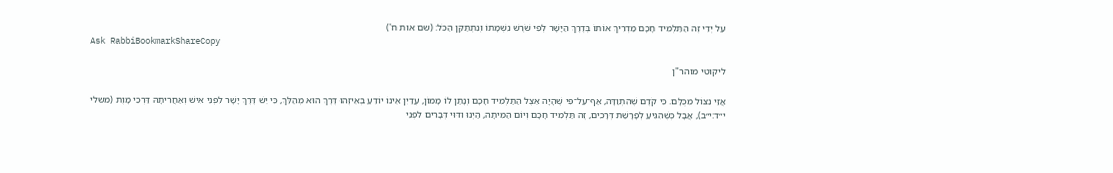עַל יְדֵי זֶה הַתַּלְמִיד חָכָם מַדְרִיךְ אוֹתוֹ בְּדֶרֶךְ הַיָּשָׁר לְפִי שֹׁרֶשׁ נִשְׁמָתוֹ וְנִתְתַּקֵּן הַכֹּל: (שם אות ח')
Ask RabbiBookmarkShareCopy

ליקוטי מוהר"ן

אֲזַי נִצּוֹל מִכֻּלָּם. כִּי קֹדֶם שֶׁהִתְוַדָּה, אַף־עַל־פִּי שֶׁהָיָה אֵצֶל הַתַּלְמִיד חָכָם וְנָתַן לוֹ מָמוֹן, עֲדַיִן אֵינוֹ יוֹדֵעַ בְּאֵיזֶהוּ דֶּרֶךְ הוּא מְהַלֵּךְ, כִּי יֵשׁ דֶּרֶךְ יָשָׁר לִפְנֵי אִישׁ וְאַחֲרִיתָהּ דַּרְכֵי מָוֶת (משלי י״ד:י״ב), אֲבָל כְּשֶׁהִגִּיעַ לְפָרָשַׁת דְּרָכִים, זֶה תַּלְמִיד חָכָם וְיוֹם הַמִּיתָה, הַיְנוּ וִדּוּי דְּבָרִים לִפְנֵי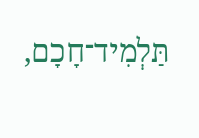תַּלְמִיד־חָכָם,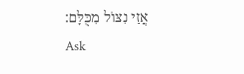אֲזַי נִצּוֹל מִכֻּלָּם:
Ask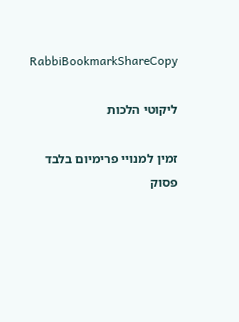RabbiBookmarkShareCopy

ליקוטי הלכות

זמין למנויי פרימיום בלבד
פסוק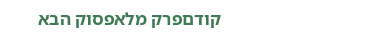קודםפרק מלאפסוק הבא